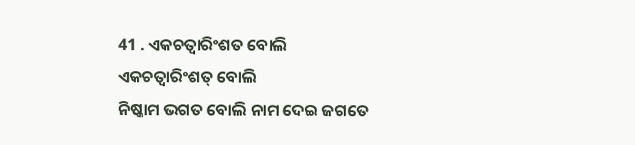41 . ଏକଚତ୍ୱାରିଂଶତ ବୋଲି
ଏକଚତ୍ୱାରିଂଶତ୍ ବୋଲି
ନିଷ୍କାମ ଭଗତ ବୋଲି ନାମ ଦେଇ ଜଗତେ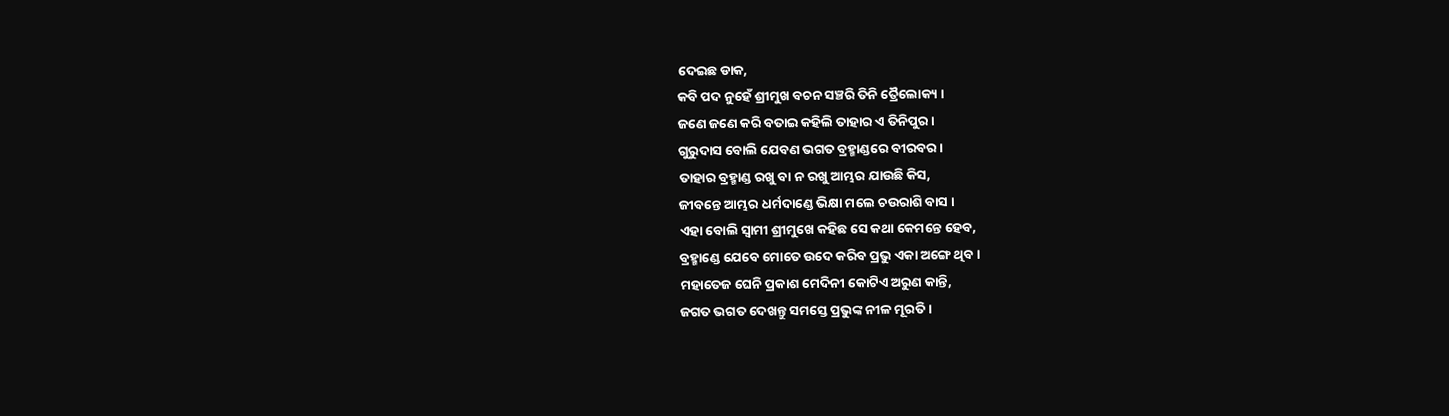ଦେଇଛ ଡାକ,
କବି ପଦ ନୁହେଁ ଶ୍ରୀମୁଖ ବଚନ ସଞ୍ଚରି ତିନି ତ୍ରୈଲୋକ୍ୟ ।
ଜଣେ ଜଣେ କରି ବତାଇ କହିଲି ତାହାର ଏ ତିନିପୁର ।
ଗୁରୁଦାସ ବୋଲି ଯେବଣ ଭଗତ ବ୍ରହ୍ମାଣ୍ଡରେ ବୀରବର ।
ତାହାର ବ୍ରହ୍ମାଣ୍ଡ ରଖୁ ବା ନ ରଖୁ ଆମ୍ଭର ଯାଉଛି କିସ,
ଜୀବନ୍ତେ ଆମ୍ଭର ଧର୍ମଦାଣ୍ଡେ ଭିକ୍ଷା ମଲେ ଚଉରାଶି ବାସ ।
ଏହା ବୋଲି ସ୍ୱାମୀ ଶ୍ରୀମୁଖେ କହିଛ ସେ କଥା କେମନ୍ତେ ହେବ,
ବ୍ରହ୍ମାଣ୍ଡେ ଯେବେ ମୋତେ ଉଦେ କରିବ ପ୍ରଭୁ ଏକା ଅଙ୍ଗେ ଥିବ ।
ମହାତେଜ ଘେନି ପ୍ରକାଶ ମେଦିନୀ କୋଟିଏ ଅରୁଣ କାନ୍ତି,
ଜଗତ ଭଗତ ଦେଖନ୍ତୁ ସମସ୍ତେ ପ୍ରଭୁଙ୍କ ନୀଳ ମୂରତି ।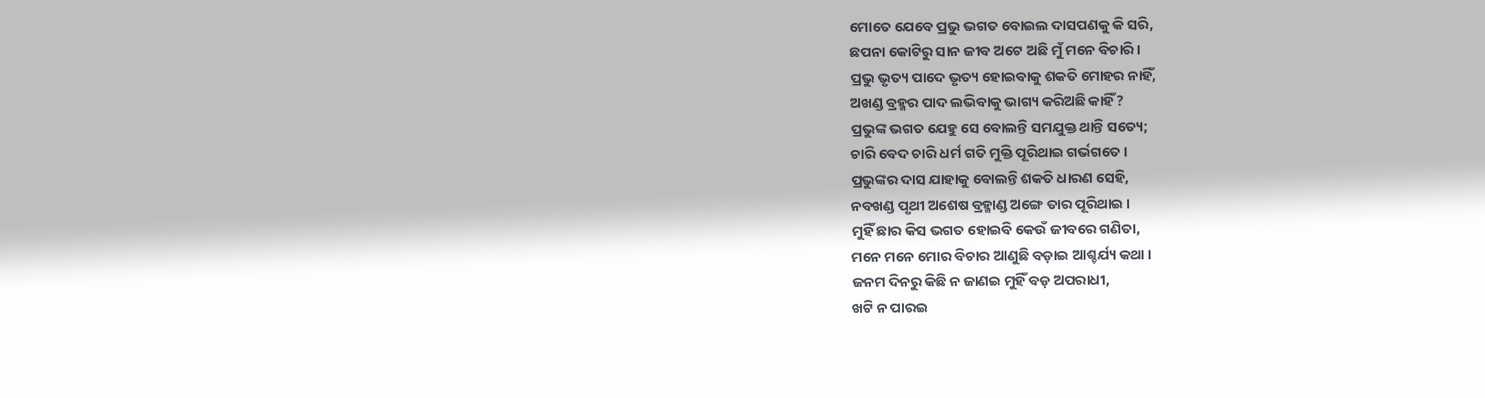ମୋତେ ଯେବେ ପ୍ରଭୁ ଭଗତ ବୋଇଲ ଦାସପଣକୁ କି ସରି,
ଛପନା କୋଟିରୁ ସାନ ଜୀବ ଅଟେ ଅଛି ମୁଁ ମନେ ବିଚାରି ।
ପ୍ରଭୁ ଭୃତ୍ୟ ପାଦେ ଭୃତ୍ୟ ହୋଇବାକୁ ଶକତି ମୋହର ନାହିଁ,
ଅଖଣ୍ଡ ବ୍ରହ୍ମର ପାଦ ଲଭିବାକୁ ଭାଗ୍ୟ କରିଅଛି କାହିଁ?
ପ୍ରଭୁଙ୍କ ଭଗତ ଯେହୁ ସେ ବୋଲନ୍ତି ସମଯୁକ୍ତ ଥାନ୍ତି ସତ୍ୟେ;
ଚାରି ବେଦ ଚାରି ଧର୍ମ ଗତି ମୁକ୍ତି ପୂରିଥାଇ ଗର୍ଭଗତେ ।
ପ୍ରଭୁଙ୍କର ଦାସ ଯାହାକୁ ବୋଲନ୍ତି ଶକତି ଧାରଣ ସେହି,
ନବଖଣ୍ଡ ପୃଥୀ ଅଶେଷ ବ୍ରହ୍ମାଣ୍ଡ ଅଙ୍ଗେ ତାର ପୂରିଥାଇ ।
ମୁହିଁ ଛାର କିସ ଭଗତ ହୋଇବି କେଉଁ ଜୀବରେ ଗଣିତା,
ମନେ ମନେ ମୋର ବିଚାର ଆଣୁଛି ବଡ଼ାଇ ଆଶ୍ଚର୍ଯ୍ୟ କଥା ।
ଜନମ ଦିନରୁ କିଛି ନ ଜାଣଇ ମୁହିଁ ବଡ଼ ଅପରାଧୀ,
ଖଟି ନ ପାରଇ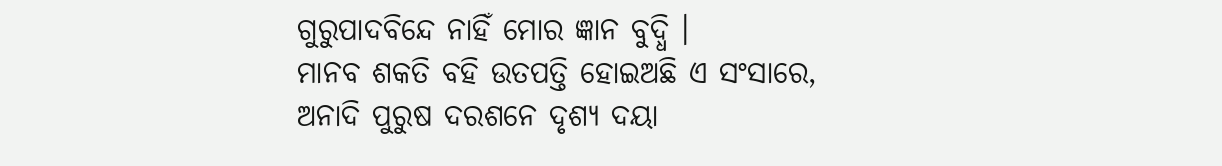ଗୁରୁପାଦବିନ୍ଦେ ନାହିଁ ମୋର ଜ୍ଞାନ ବୁଦ୍ଧି ।
ମାନବ ଶକତି ବହି ଉତପତ୍ତି ହୋଇଅଛି ଏ ସଂସାରେ,
ଅନାଦି ପୁରୁଷ ଦରଶନେ ଦୃଶ୍ୟ ଦୟା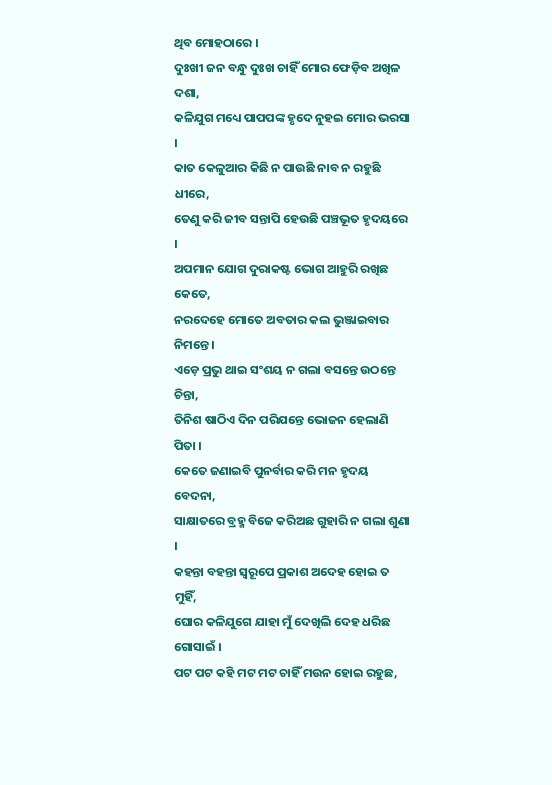ଥିବ ମୋହଠାରେ ।
ଦୁଃଖୀ ଜନ ବନ୍ଧୁ ଦୁଃଖ ଚାହିଁ ମୋର ଫେଡ଼ିବ ଅଖିଳ ଦଶା,
କଳିଯୁଗ ମଧ୍ୟେ ପାପପଙ୍କ ହୃଦେ ନୁହଇ ମୋର ଭରସା ।
କାତ କେଳୁଆର କିଛି ନ ପାଉଛି ନାବ ନ ରହୁଛି ଧୀରେ,
ତେଣୁ କରି ଜୀବ ସନ୍ତାପି ହେଉଛି ପଞ୍ଚଭୂତ ହୃଦୟରେ ।
ଅପମାନ ଯୋଗ ଦୁରାକଷ୍ଟ ଭୋଗ ଆହୁରି ରଖିଛ କେତେ,
ନରଦେହେ ମୋତେ ଅବତାର କଲ ଭୁଞ୍ଜାଇବାର ନିମନ୍ତେ ।
ଏଡ଼େ ପ୍ରଭୁ ଥାଇ ସଂଶୟ ନ ଗଲା ବସନ୍ତେ ଉଠନ୍ତେ ଚିନ୍ତା,
ତିନିଶ ଷାଠିଏ ଦିନ ପରିଯନ୍ତେ ଭୋଜନ ହେଲାଣି ପିତା ।
କେତେ ଜଣାଇବି ପୁନର୍ବାର କରି ମନ ହୃଦୟ ବେଦନା,
ସାକ୍ଷାତରେ ବ୍ରହ୍ମ ବିଜେ କରିଅଛ ଗୁହାରି ନ ଗଲା ଶୁଣା ।
କହନ୍ତା ବହନ୍ତା ସ୍ୱରୂପେ ପ୍ରକାଶ ଅଦେହ ହୋଇ ତ ମୁହିଁ,
ଘୋର କଳିଯୁଗେ ଯାହା ମୁଁ ଦେଖିଲି ଦେହ ଧରିଛ ଗୋସାଇଁ ।
ପଟ ପଟ କହି ମଟ ମଟ ଚାହିଁ ମଉନ ହୋଇ ରହୁଛ,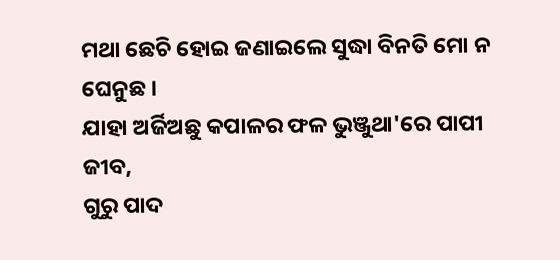ମଥା ଛେଚି ହୋଇ ଜଣାଇଲେ ସୁଦ୍ଧା ବିନତି ମୋ ନ ଘେନୁଛ ।
ଯାହା ଅର୍ଜିଅଛୁ କପାଳର ଫଳ ଭୁଞ୍ଜୁଥା'ରେ ପାପୀ ଜୀବ,
ଗୁରୁ ପାଦ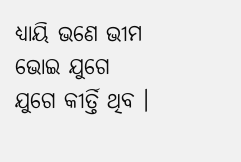ଧ୍ୟାୟି ଭଣେ ଭୀମ ଭୋଇ ଯୁଗେ ଯୁଗେ କୀର୍ତ୍ତି ଥିବ ।